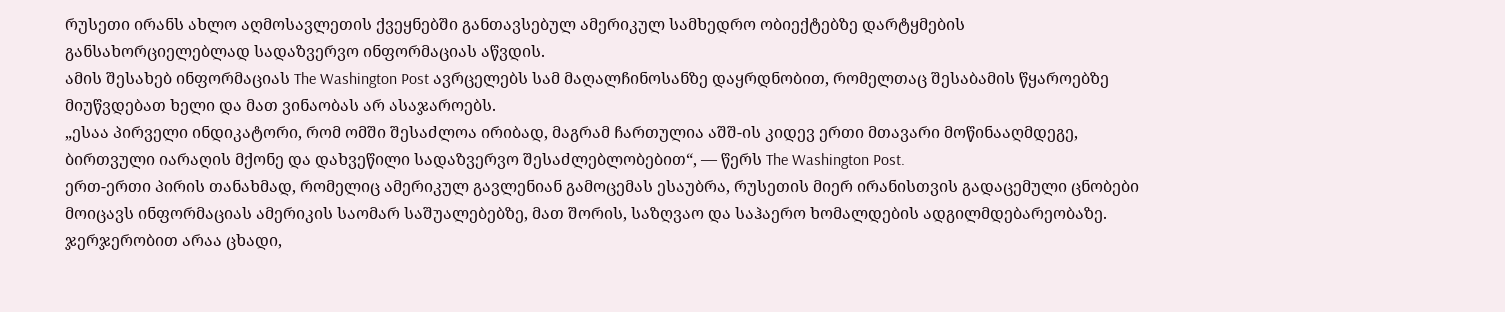რუსეთი ირანს ახლო აღმოსავლეთის ქვეყნებში განთავსებულ ამერიკულ სამხედრო ობიექტებზე დარტყმების განსახორციელებლად სადაზვერვო ინფორმაციას აწვდის.
ამის შესახებ ინფორმაციას The Washington Post ავრცელებს სამ მაღალჩინოსანზე დაყრდნობით, რომელთაც შესაბამის წყაროებზე მიუწვდებათ ხელი და მათ ვინაობას არ ასაჯაროებს.
„ესაა პირველი ინდიკატორი, რომ ომში შესაძლოა ირიბად, მაგრამ ჩართულია აშშ-ის კიდევ ერთი მთავარი მოწინააღმდეგე, ბირთვული იარაღის მქონე და დახვეწილი სადაზვერვო შესაძლებლობებით“, — წერს The Washington Post.
ერთ-ერთი პირის თანახმად, რომელიც ამერიკულ გავლენიან გამოცემას ესაუბრა, რუსეთის მიერ ირანისთვის გადაცემული ცნობები მოიცავს ინფორმაციას ამერიკის საომარ საშუალებებზე, მათ შორის, საზღვაო და საჰაერო ხომალდების ადგილმდებარეობაზე. ჯერჯერობით არაა ცხადი,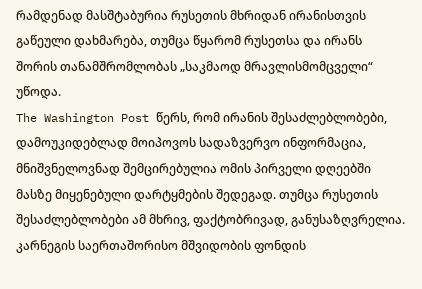რამდენად მასშტაბურია რუსეთის მხრიდან ირანისთვის გაწეული დახმარება, თუმცა წყარომ რუსეთსა და ირანს შორის თანამშრომლობას „საკმაოდ მრავლისმომცველი“ უწოდა.
The Washington Post წერს, რომ ირანის შესაძლებლობები, დამოუკიდებლად მოიპოვოს სადაზვერვო ინფორმაცია, მნიშვნელოვნად შემცირებულია ომის პირველი დღეებში მასზე მიყენებული დარტყმების შედეგად. თუმცა რუსეთის შესაძლებლობები ამ მხრივ, ფაქტობრივად, განუსაზღვრელია.
კარნეგის საერთაშორისო მშვიდობის ფონდის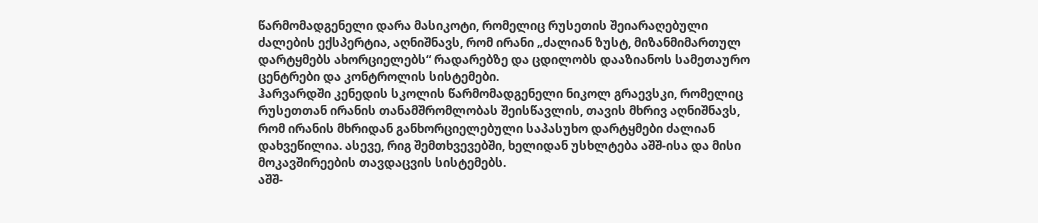წარმომადგენელი დარა მასიკოტი, რომელიც რუსეთის შეიარაღებული ძალების ექსპერტია, აღნიშნავს, რომ ირანი „ძალიან ზუსტ, მიზანმიმართულ დარტყმებს ახორციელებს“ რადარებზე და ცდილობს დააზიანოს სამეთაურო ცენტრები და კონტროლის სისტემები.
ჰარვარდში კენედის სკოლის წარმომადგენელი ნიკოლ გრაევსკი, რომელიც რუსეთთან ირანის თანამშრომლობას შეისწავლის, თავის მხრივ აღნიშნავს, რომ ირანის მხრიდან განხორციელებული საპასუხო დარტყმები ძალიან დახვეწილია. ასევე, რიგ შემთხვევებში, ხელიდან უსხლტება აშშ-ისა და მისი მოკავშირეების თავდაცვის სისტემებს.
აშშ-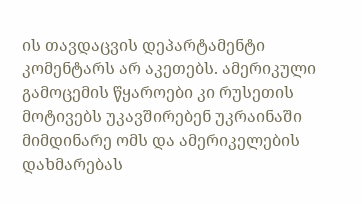ის თავდაცვის დეპარტამენტი კომენტარს არ აკეთებს. ამერიკული გამოცემის წყაროები კი რუსეთის მოტივებს უკავშირებენ უკრაინაში მიმდინარე ომს და ამერიკელების დახმარებას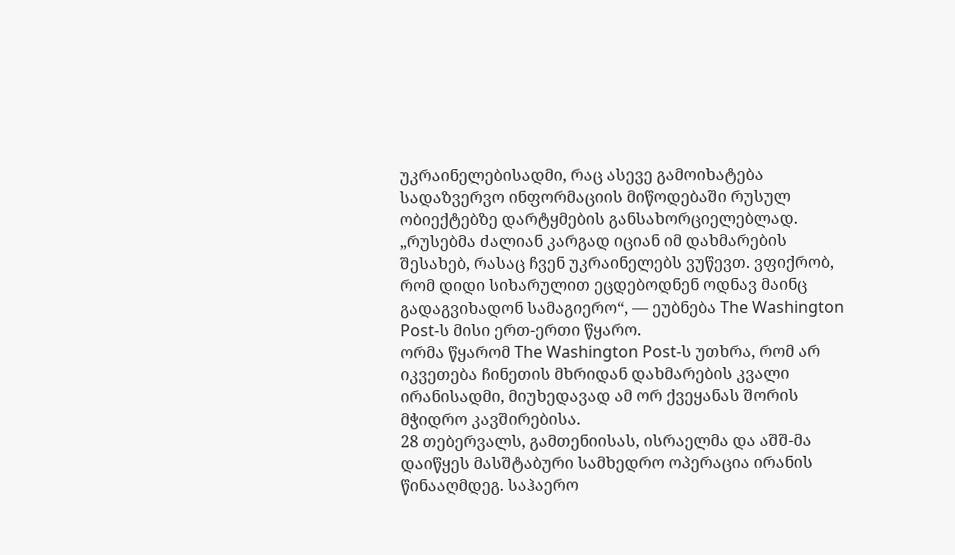უკრაინელებისადმი, რაც ასევე გამოიხატება სადაზვერვო ინფორმაციის მიწოდებაში რუსულ ობიექტებზე დარტყმების განსახორციელებლად. „რუსებმა ძალიან კარგად იციან იმ დახმარების შესახებ, რასაც ჩვენ უკრაინელებს ვუწევთ. ვფიქრობ, რომ დიდი სიხარულით ეცდებოდნენ ოდნავ მაინც გადაგვიხადონ სამაგიერო“, — ეუბნება The Washington Post-ს მისი ერთ-ერთი წყარო.
ორმა წყარომ The Washington Post-ს უთხრა, რომ არ იკვეთება ჩინეთის მხრიდან დახმარების კვალი ირანისადმი, მიუხედავად ამ ორ ქვეყანას შორის მჭიდრო კავშირებისა.
28 თებერვალს, გამთენიისას, ისრაელმა და აშშ-მა დაიწყეს მასშტაბური სამხედრო ოპერაცია ირანის წინააღმდეგ. საჰაერო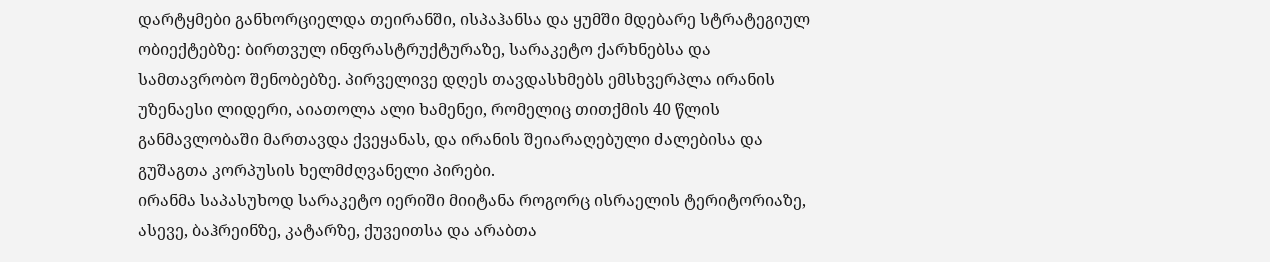დარტყმები განხორციელდა თეირანში, ისპაჰანსა და ყუმში მდებარე სტრატეგიულ ობიექტებზე: ბირთვულ ინფრასტრუქტურაზე, სარაკეტო ქარხნებსა და სამთავრობო შენობებზე. პირველივე დღეს თავდასხმებს ემსხვერპლა ირანის უზენაესი ლიდერი, აიათოლა ალი ხამენეი, რომელიც თითქმის 40 წლის განმავლობაში მართავდა ქვეყანას, და ირანის შეიარაღებული ძალებისა და გუშაგთა კორპუსის ხელმძღვანელი პირები.
ირანმა საპასუხოდ სარაკეტო იერიში მიიტანა როგორც ისრაელის ტერიტორიაზე, ასევე, ბაჰრეინზე, კატარზე, ქუვეითსა და არაბთა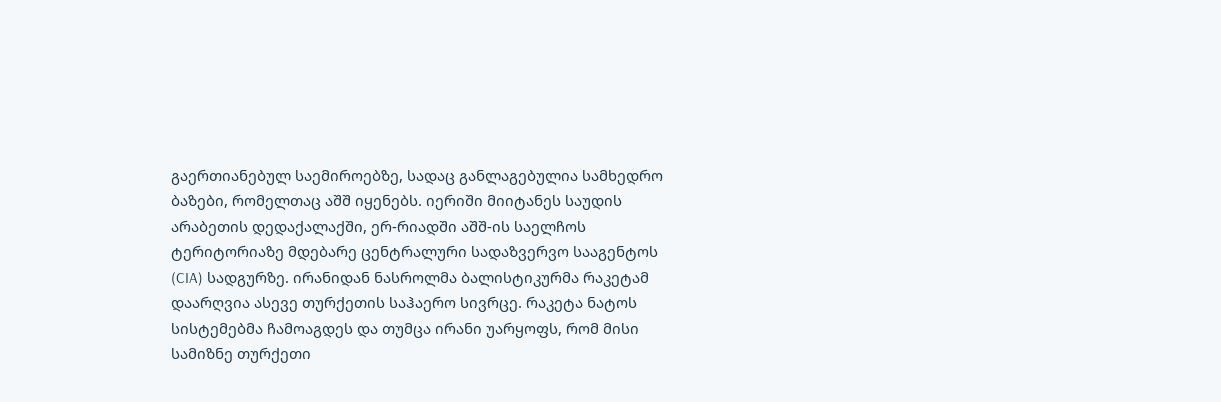გაერთიანებულ საემიროებზე, სადაც განლაგებულია სამხედრო ბაზები, რომელთაც აშშ იყენებს. იერიში მიიტანეს საუდის არაბეთის დედაქალაქში, ერ-რიადში აშშ-ის საელჩოს ტერიტორიაზე მდებარე ცენტრალური სადაზვერვო სააგენტოს (CIA) სადგურზე. ირანიდან ნასროლმა ბალისტიკურმა რაკეტამ დაარღვია ასევე თურქეთის საჰაერო სივრცე. რაკეტა ნატოს სისტემებმა ჩამოაგდეს და თუმცა ირანი უარყოფს, რომ მისი სამიზნე თურქეთი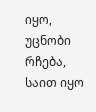იყო, უცნობი რჩება, საით იყო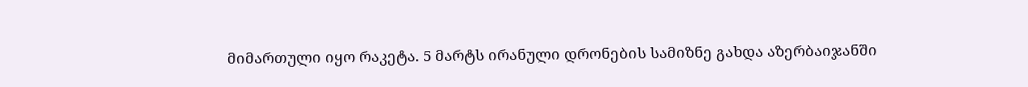მიმართული იყო რაკეტა. 5 მარტს ირანული დრონების სამიზნე გახდა აზერბაიჯანში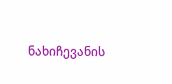ნახიჩევანის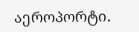აეროპორტი.